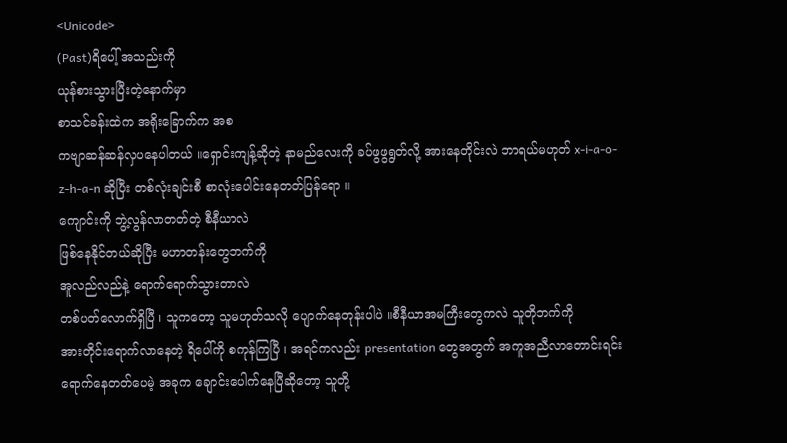<Unicode>
(Past)ရိပေါ့် အသည်းကို
ယုန်စားသွားပြီးတဲ့နောက်မှာ
စာသင်ခန်းထဲက အရိုးခြောက်က အစ
ကဗျာဆန်ဆန်လှပနေပါတယ် ။ရှောင်းကျန့်ဆိုတဲ့ နာမည်လေးကို ခပ်ဖွဖွရွတ်လို့ အားနေတိုင်းလဲ ဘာရယ်မဟုတ် x-i-a-o-z-h-a-n ဆိုပြီး တစ်လုံးချင်းစီ စာလုံးပေါင်းနေတတ်ပြန်ရော ။
ကျောင်းကို ဘွဲ့လွန်လာတတ်တဲ့ စီနီယာလဲ
ဖြစ်နေနိုင်တယ်ဆိုပြီး မဟာတန်းတွေဘက်ကို
အူလည်လည်နဲ့ ရောက်ရောက်သွားတာလဲ
တစ်ပတ်လောက်ရှိပြီ ၊ သူကတော့ သူမဟုတ်သလို ပျောက်နေတုန်းပါပဲ ။စီနီယာအမကြီးတွေကလဲ သူတိုဘက်ကို
အားတိုင်းရောက်လာနေတဲ့ ရိပေါ်ကို စကုန်ကြပြီ ၊ အရင်ကလည်း presentation တွေအတွက် အကူအညီလာတောင်းရင်း ရောက်နေတတ်ပေမဲ့ အခုက ချောင်းပေါက်နေပြီဆိုတော့ သူတို့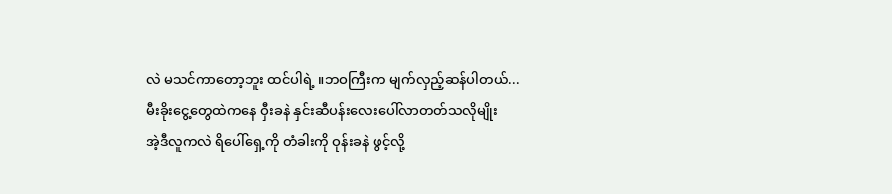လဲ မသင်ကာတော့ဘူး ထင်ပါရဲ့ ။ဘဝကြီးက မျက်လှည့်ဆန်ပါတယ်...
မီးခိုးငွေ့တွေထဲကနေ ဝှီးခနဲ နှင်းဆီပန်းလေးပေါ်လာတတ်သလိုမျိုး
အဲ့ဒီလူကလဲ ရိပေါ်ရှေ့ကို တံခါးကို ဝုန်းခနဲ ဖွင့်လို့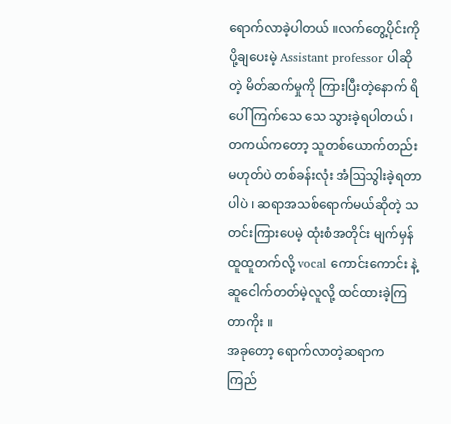ရောက်လာခဲ့ပါတယ် ။လက်တွေ့ပိုင်းကို ပို့ချပေးမဲ့ Assistant professor ပါဆိုတဲ့ မိတ်ဆက်မှုကို ကြားပြီးတဲ့နောက် ရိပေါ် ကြက်သေ သေ သွားခဲ့ရပါတယ် ၊ တကယ်ကတော့ သူတစ်ယောက်တည်းမဟုတ်ပဲ တစ်ခန်းလုံး အံဩသွါးခဲ့ရတာပါပဲ ၊ ဆရာအသစ်ရောက်မယ်ဆိုတဲ့ သတင်းကြားပေမဲ့ ထုံးစံအတိုင်း မျက်မှန်ထူထူတက်လို့ vocal ကောင်းကောင်း နဲ့ ဆူငေါက်တတ်မဲ့လူလို့ ထင်ထားခဲ့ကြတာကိုး ။
အခုတော့ ရောက်လာတဲ့ဆရာက
ကြည်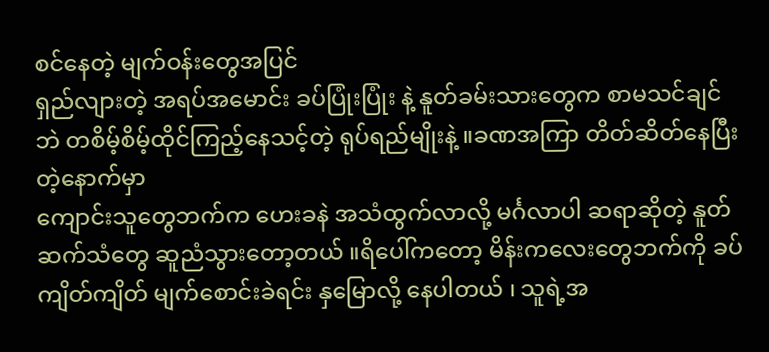စင်နေတဲ့ မျက်ဝန်းတွေအပြင်
ရှည်လျားတဲ့ အရပ်အမောင်း ခပ်ပြုံးပြုံး နဲ့ နူတ်ခမ်းသားတွေက စာမသင်ချင်ဘဲ တစိမ့်စိမ့်ထိုင်ကြည့်နေသင့်တဲ့ ရုပ်ရည်မျိုးနဲ့ ။ခဏအကြာ တိတ်ဆိတ်နေပြီးတဲ့နောက်မှာ
ကျောင်းသူတွေဘက်က ဟေးခနဲ အသံထွက်လာလို့ မင်္ဂလာပါ ဆရာဆိုတဲ့ နူတ်ဆက်သံတွေ ဆူညံသွားတော့တယ် ။ရိပေါ်ကတော့ မိန်းကလေးတွေဘက်ကို ခပ်ကျိတ်ကျိတ် မျက်စောင်းခဲရင်း နှမြောလို့ နေပါတယ် ၊ သူရဲ့အ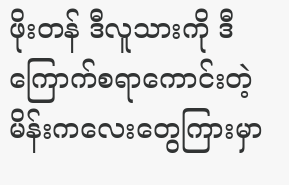ဖိုးတန် ဒီလူသားကို ဒီကြောက်စရာကောင်းတဲ့ မိန်းကလေးတွေကြားမှာ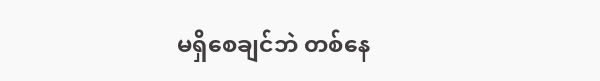မရှိစေချင်ဘဲ တစ်နေ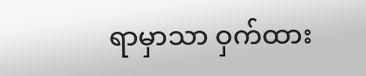ရာမှာသာ ဝှက်ထား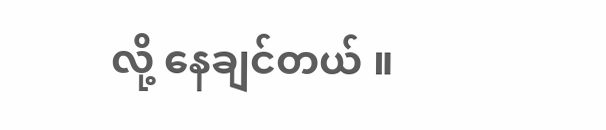လို့ နေချင်တယ် ။